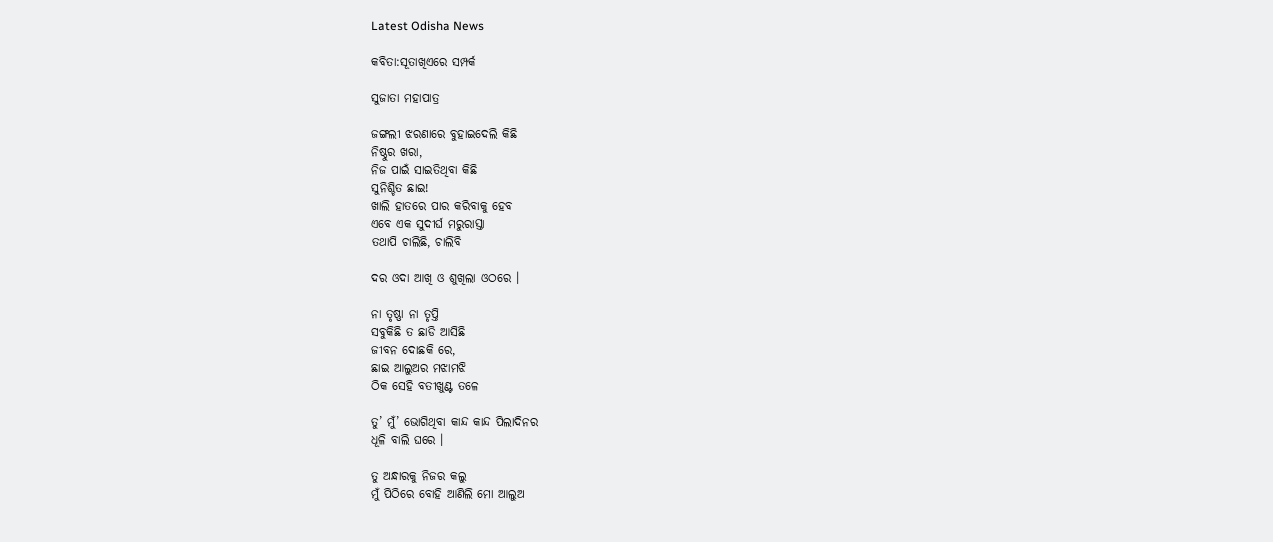Latest Odisha News

କବିତା:ସୂତାଖିଏରେ ସମ୍ପର୍କ

ସୁଜାତା ମହାପାତ୍ର

ଜଙ୍ଗଲୀ ଝରଣାରେ ବୁହାଇଦେଲି କିଛି
ନିଷ୍ଠୁର ଖରା,
ନିଜ ପାଇଁ ସାଇତିଥିବା କିଛି
ସୁନିଶ୍ଚିତ ଛାଇ!
ଖାଲି ହାତରେ ପାର କରିବାକୁ ହେବ
ଏବେ ଏକ ସୁଦୀର୍ଘ ମରୁରାସ୍ତା
ତଥାପି ଚାଲିଛି, ଚାଲିବି

ଦର ଓଦା ଆଖି ଓ ଶୁଖିଲା ଓଠରେ ।

ନା ତୃଷ୍ଣା ନା ତୃପ୍ତି
ସବୁକିଛି ତ ଛାଡି ଆସିଛି
ଜୀବନ ଦୋଛକି ରେ,
ଛାଇ ଆଲୁଅର ମଝାମଝି
ଠିକ ସେହି ବତୀଖୁଣ୍ଟ ତଳେ

ତୁ’ ମୁଁ’ ଭୋଗିଥିବା କାନ୍ଦ କାନ୍ଦ ପିଲାଦିନର
ଧୂଳି ବାଲି ଘରେ ।

ତୁ ଅନ୍ଧାରକୁ ନିଜର କଲୁ
ମୁଁ ପିଠିରେ ବୋହି ଆଣିଲି ମୋ ଆଲୁଅ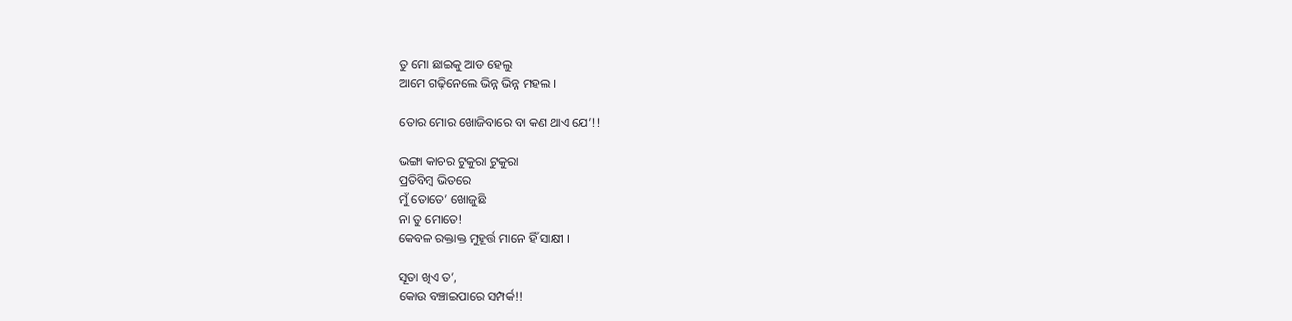ତୁ ମୋ ଛାଇକୁ ଆଡ ହେଲୁ
ଆମେ ଗଢ଼ିନେଲେ ଭିନ୍ନ ଭିନ୍ନ ମହଲ ।

ତୋର ମୋର ଖୋଜିବାରେ ବା କଣ ଥାଏ ଯେ’!!

ଭଙ୍ଗା କାଚର ଟୁକୁରା ଟୁକୁରା
ପ୍ରତିବିମ୍ବ ଭିତରେ
ମୁଁ ତୋତେ’ ଖୋଜୁଛି
ନା ତୁ ମୋତେ!
କେବଳ ରକ୍ତାକ୍ତ ମୁହୂର୍ତ୍ତ ମାନେ ହିଁ ସାକ୍ଷୀ ।

ସୂତା ଖିଏ ତ’,
କୋଉ ବଞ୍ଚାଇପାରେ ସମ୍ପର୍କ!!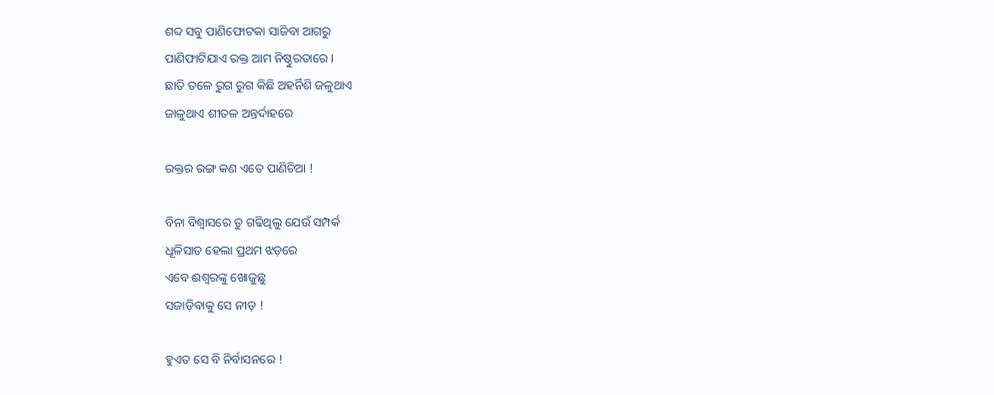ଶବ୍ଦ ସବୁ ପାଣିଫୋଟକା ସାଜିବା ଆଗରୁ
ପାଣିଫାଟିଯାଏ ରକ୍ତ ଆମ ନିଷ୍ଠୁରତାରେ ।
ଛାତି ତଳେ ରୁଗ ରୁଗ କିଛି ଅହର୍ନିଶି ଜଳୁଥାଏ
ଜାଳୁଥାଏ ଶୀତଳ ଅନ୍ତର୍ଦାହରେ

ରକ୍ତର ରଙ୍ଗ କଣ ଏତେ ପାଣିଚିଆ !

ବିନା ବିଶ୍ୱାସରେ ତୁ ଗଢିଥିଲୁ ଯେଉଁ ସମ୍ପର୍କ
ଧୂଳିସାତ ହେଲା ପ୍ରଥମ ଝଡ଼ରେ
ଏବେ ଈଶ୍ୱରଙ୍କୁ ଖୋଜୁଛୁ
ସଜାଡ଼ିବାକୁ ସେ ନୀଡ଼ !

ହୁଏତ ସେ ବି ନିର୍ବାସନରେ !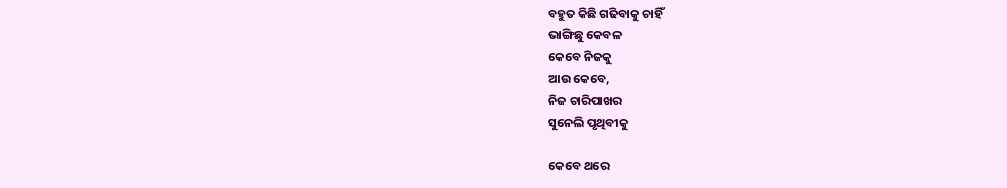ବହୁତ କିଛି ଗଢିବାକୁ ଚାହିଁ
ଭାଙ୍ଗିଛୁ କେବଳ
କେବେ ନିଜକୁ
ଆଉ କେବେ,
ନିଜ ଚାରିପାଖର
ସୁନେଲି ପୃଥିବୀକୁ

କେବେ ଥରେ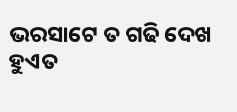ଭରସାଟେ ତ ଗଢି ଦେଖ
ହୁଏତ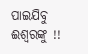ପାଇଯିବୁ ଈଶ୍ୱରଙ୍କୁ !!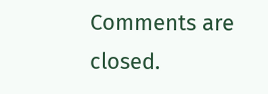Comments are closed.